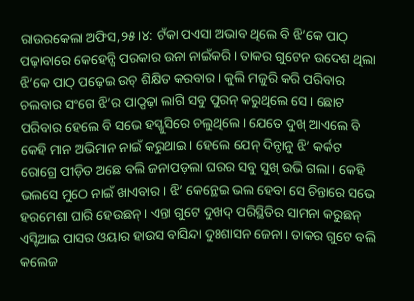ରାଉରକେଲା ଅଫିସ,୨୫।୪: ଟଁକା ପଏସା ଅଭାବ ଥିଲେ ବି ଝି’କେ ପାଠ୍ ପଢ଼ାବାରେ କେହେନ୍ସି ପରକାର ଉନା ନାଇଁକରି। ତାକର ଗୁଟେନ ଉଦେଶ ଥିଲା ଝି’କେ ପାଠ୍ ପଢ଼େଇ ଉଚ୍ ଶିକ୍ଷିତ କରବାର। କୁଲି ମଜୁରି କରି ପରିବାର ଚଲବାର ସଂଗେ ଝି’ର ପାଠ୍ପଢ଼ା ଲାଗି ସବୁ ପୁରନ୍ କରୁଥିଲେ ସେ। ଛୋଟ ପରିବାର ହେଲେ ବି ସଭେ ହସ୍ଖୁସିରେ ଚଲୁଥିଲେ। ଯେତେ ଦୁଖ୍ ଆଏଲେ ବି କେହି ମାନ ଅଭିମାନ ନାଇଁ କରୁଥାଇ। ହେଲେ ଯେନ୍ ଦିନ୍ଠାନୁ ଝି’ କର୍କଟ ରୋଗ୍ରେ ପୀଡ଼ିତ ଅଛେ ବଲି ଜନାପଡ଼ଲା ଘରର ସବୁ ସୁଖ୍ ଉଭି ଗଲା। କେହି ଭଲସେ ମୁଠେ ନାଇଁ ଖାଏବାର। ଝି’ କେନ୍ଥେଇ ଭଲ ହେବା ସେ ଚିନ୍ତାରେ ସଭେ ହରମେଶା ଘାରି ହେଉଛନ୍। ଏନ୍ତା ଗୁଟେ ଦୁଖଦ୍ ପରିସ୍ଥିତିର ସାମନା କରୁଛନ୍ ଏସ୍ଟିଆଇ ପାସର ଓୟାର ହାଉସ ବାସିନ୍ଦା ଦୁଃଶାସନ ଜେନା। ତାକର ଗୁଟେ ବଲି କଲେଜ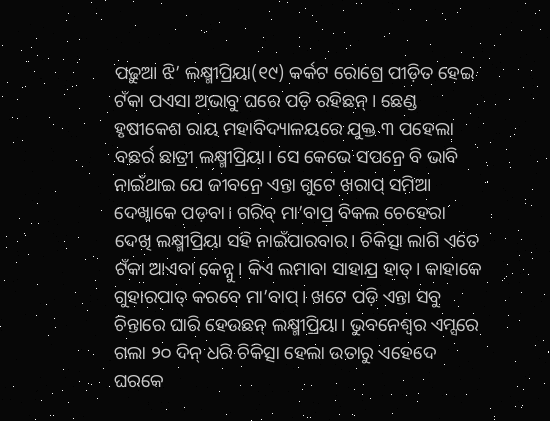ପଢ଼ୁଆ ଝି’ ଲକ୍ଷ୍ମୀପ୍ରିୟା(୧୯) କର୍କଟ ରୋଗ୍ରେ ପୀଡ଼ିତ ହେଇ ଟଁକା ପଏସା ଅଭାବୁ ଘରେ ପଡ଼ି ରହିଛନ୍। ଛେଣ୍ଡ ହୃଷୀକେଶ ରାୟ ମହାବିଦ୍ୟାଳୟରେ ଯୁକ୍ତ ୩ ପହେଲା ବଛର୍ର ଛାତ୍ରୀ ଲକ୍ଷ୍ମୀପ୍ରିୟା। ସେ କେଭେ ସପନ୍ରେ ବି ଭାବି ନାଇଁଥାଇ ଯେ ଜୀବନ୍ରେ ଏନ୍ତା ଗୁଟେ ଖରାପ୍ ସମିଆ ଦେଖ୍ବାକେ ପଡ଼ବା। ଗରିବ୍ ମା’ବାପ୍ର ବିକଲ ଚେହେରା ଦେଖି ଲକ୍ଷ୍ମୀପ୍ରିୟା ସହି ନାଇଁପାରବାର। ଚିକିତ୍ସା ଲାଗି ଏତେ ଟଁକା ଆଏବା କେନ୍ନୁ। କିଏ ଲମାବା ସାହାଯ୍ର ହାତ୍। କାହାକେ ଗୁହାରପାତ୍ କରବେ ମା’ବାପ୍। ଖଟେ ପଡ଼ି ଏନ୍ତା ସବୁ ଚିନ୍ତାରେ ଘାରି ହେଉଛନ୍ ଲକ୍ଷ୍ମୀପ୍ରିୟା। ଭୁବନେଶ୍ୱର ଏମ୍ସରେ ଗଲା ୨୦ ଦିନ୍ ଧରି ଚିକିତ୍ସା ହେଲା ଉତାରୁ ଏହେଦେ ଘରକେ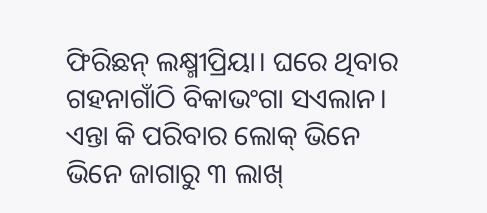ଫିରିଛନ୍ ଲକ୍ଷ୍ମୀପ୍ରିୟା। ଘରେ ଥିବାର ଗହନାଗାଁଠି ବିକାଭଂଗା ସଏଲାନ। ଏନ୍ତା କି ପରିବାର ଲୋକ୍ ଭିନେ ଭିନେ ଜାଗାରୁ ୩ ଲାଖ୍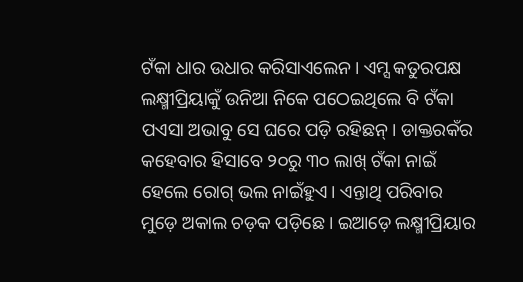ଟଁକା ଧାର ଉଧାର କରିସାଏଲେନ। ଏମ୍ସ କତୁରପକ୍ଷ ଲକ୍ଷ୍ମୀପ୍ରିୟାକୁଁ ଉନିଆ ନିକେ ପଠେଇଥିଲେ ବି ଟଁକା ପଏସା ଅଭାବୁ ସେ ଘରେ ପଡ଼ି ରହିଛନ୍। ଡାକ୍ତରକଁର କହେବାର ହିସାବେ ୨୦ରୁ ୩୦ ଲାଖ୍ ଟଁକା ନାଇଁ ହେଲେ ରୋଗ୍ ଭଲ ନାଇଁହୁଏ। ଏନ୍ତାଥି ପରିବାର ମୁଡ଼େ ଅକାଲ ଚଡ଼କ ପଡ଼ିଛେ। ଇଆଡ଼େ ଲକ୍ଷ୍ମୀପ୍ରିୟାର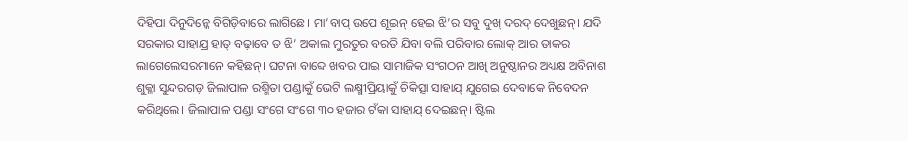ଦିହିପା ଦିନୁଦିନ୍କେ ବିଗିଡ଼ିବାରେ ଲାଗିଛେ। ମା’ବାପ୍ ଉପେ ଶୂଇନ୍ ହେଇ ଝି’ର ସବୁ ଦୁଖ୍ ଦରଦ୍ ଦେଖୁଛନ୍। ଯଦି ସରକାର ସାହାଯ୍ର ହାତ୍ ବଢ଼ାବେ ତ ଝି’ ଅକାଲ ମୁରତୁର ବରତି ଯିବା ବଲି ପରିବାର ଲୋକ୍ ଆର ତାକର ଲାଗେଲେସରମାନେ କହିଛନ୍। ଘଟନା ବାବ୍ଦେ ଖବର ପାଇ ସାମାଜିକ ସଂଗଠନ ଆଖି ଅନୁଷ୍ଠାନର ଅଧ୍ୟକ୍ଷ ଅବିନାଶ ଶୁକ୍ଳା ସୁନ୍ଦରଗଡ଼ ଜିଲାପାଳ ରଶ୍ମିତା ପଣ୍ଡାକୁଁ ଭେଟି ଲକ୍ଷ୍ମୀପ୍ରିୟାକୁଁ ଚିକିତ୍ସା ସାହାଯ୍ ଯୁଗେଇ ଦେବାକେ ନିବେଦନ କରିଥିଲେ। ଜିଲାପାଳ ପଣ୍ଡା ସଂଗେ ସଂଗେ ୩୦ ହଜାର ଟଁକା ସାହାଯ୍ ଦେଇଛନ୍। ଷ୍ଟିଲ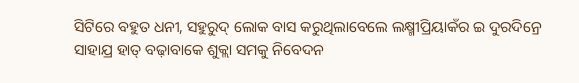ସିଟିରେ ବହୁତ ଧନୀ, ସହୁରୁଦ୍ ଲୋକ ବାସ କରୁଥିଲାବେଲେ ଲକ୍ଷ୍ମୀପ୍ରିୟାକଁର ଇ ଦୁରଦିନ୍ରେ ସାହାଯ୍ର ହାତ୍ ବଢ଼ାବାକେ ଶୁକ୍ଲା ସମକୁ ନିବେଦନ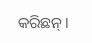କରିଛନ୍।